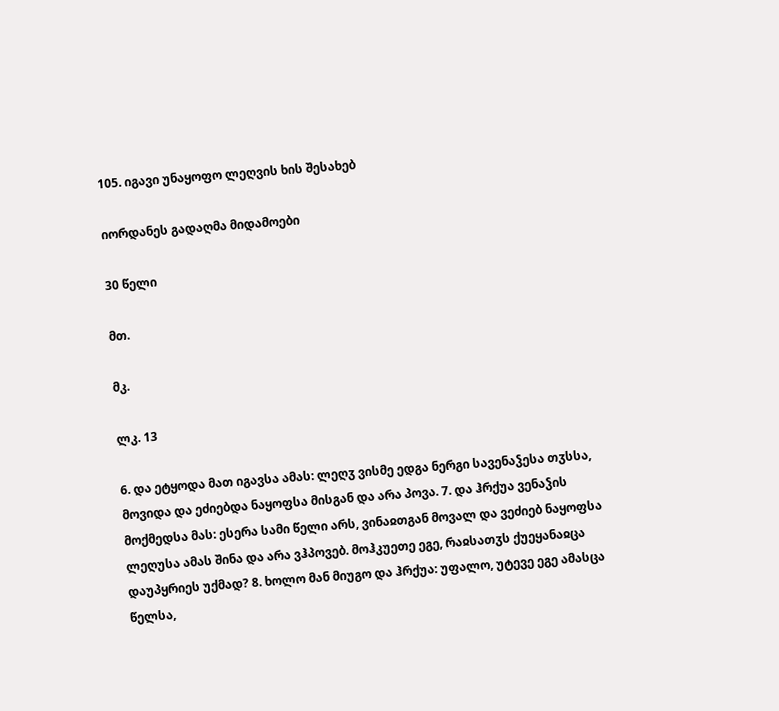105. იგავი უნაყოფო ლეღვის ხის შესახებ

იორდანეს გადაღმა მიდამოები

30 წელი

მთ.

მკ.

ლკ. 13

6. და ეტყოდა მათ იგავსა ამას: ლეღჳ ვისმე ედგა ნერგი სავენაჴესა თჳსსა, მოვიდა და ეძიებდა ნაყოფსა მისგან და არა პოვა. 7. და ჰრქუა ვენაჴის მოქმედსა მას: ესერა სამი წელი არს, ვინაჲთგან მოვალ და ვეძიებ ნაყოფსა ლეღუსა ამას შინა და არა ვჰპოვებ. მოჰკუეთე ეგე, რაჲსათჳს ქუეყანაჲცა დაუპყრიეს უქმად? 8. ხოლო მან მიუგო და ჰრქუა: უფალო, უტევე ეგე ამასცა წელსა,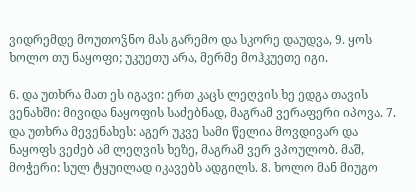ვიდრემდე მოუთოჴნო მას გარემო და სკორე დაუდვა, 9. ყოს ხოლო თუ ნაყოფი; უკუეთუ არა, მერმე მოჰკუეთე იგი.

6. და უთხრა მათ ეს იგავი: ერთ კაცს ლეღვის ხე ედგა თავის ვენახში: მივიდა ნაყოფის საძებნად, მაგრამ ვერაფერი იპოვა. 7. და უთხრა მევენახეს: აგერ უკვე სამი წელია მოვდივარ და ნაყოფს ვეძებ ამ ლეღვის ხეზე, მაგრამ ვერ ვპოულობ. მაშ, მოჭერი: სულ ტყუილად იკავებს ადგილს. 8. ხოლო მან მიუგო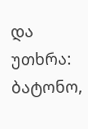და უთხრა: ბატონო,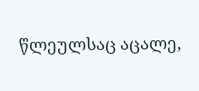წლეულსაც აცალე,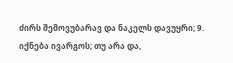ძირს შემოვუბარავ და ნაკელს დავუყრი; 9. იქნება ივარგოს; თუ არა და,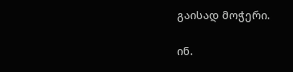გაისად მოჭერი.

ინ.